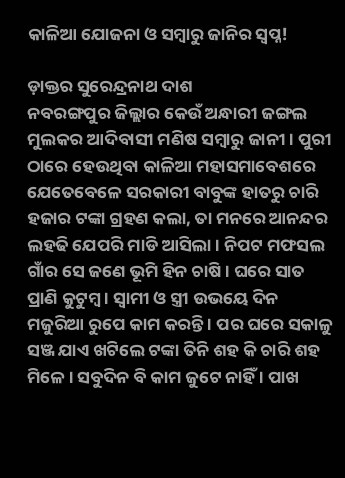କାଳିଆ ଯୋଜନା ଓ ସମ୍ବାରୁ ଜାନିର ସ୍ୱପ୍ନ!

ଡ଼ାକ୍ତର ସୁରେନ୍ଦ୍ରନାଥ ଦାଶ
ନବରଙ୍ଗପୁର ଜିଲ୍ଲାର କେଉଁ ଅନ୍ଧାରୀ ଜଙ୍ଗଲ ମୁଲକର ଆଦିବାସୀ ମଣିଷ ସମ୍ବାରୁ ଜାନୀ । ପୁରୀ ଠାରେ ହେଉଥିବା କାଳିଆ ମହାସମାବେଶରେ ଯେତେବେଳେ ସରକାରୀ ବାବୁଙ୍କ ହାତରୁ ଚାରି ହଜାର ଟଙ୍କା ଗ୍ରହଣ କଲା, ତା ମନରେ ଆନନ୍ଦର ଲହଢି ଯେପରି ମାଡି ଆସିଲା । ନିପଟ ମଫସଲ ଗାଁର ସେ ଜଣେ ଭୂମି ହିନ ଚାଷି । ଘରେ ସାତ ପ୍ରାଣି କୁଟୁମ୍ବ । ସ୍ୱାମୀ ଓ ସ୍ତ୍ରୀ ଉଭୟେ ଦିନ ମଜୁରିଆ ରୁପେ କାମ କରନ୍ତି । ପର ଘରେ ସକାଳୁ ସଞ୍ଜ ଯାଏ ଖଟିଲେ ଟଙ୍କା ତିନି ଶହ କି ଚାରି ଶହ ମିଳେ । ସବୁଦିନ ବି କାମ ଜୁଟେ ନାହିଁ । ପାଖ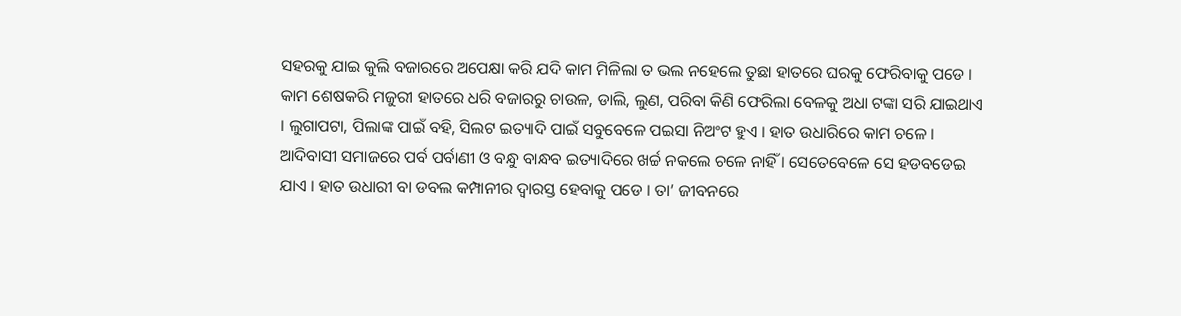ସହରକୁ ଯାଇ କୁଲି ବଜାରରେ ଅପେକ୍ଷା କରି ଯଦି କାମ ମିଳିଲା ତ ଭଲ ନହେଲେ ତୁଛା ହାତରେ ଘରକୁ ଫେରିବାକୁ ପଡେ । କାମ ଶେଷକରି ମଜୁରୀ ହାତରେ ଧରି ବଜାରରୁ ଚାଉଳ, ଡାଲି, ଲୁଣ, ପରିବା କିଣି ଫେରିଲା ବେଳକୁ ଅଧା ଟଙ୍କା ସରି ଯାଇଥାଏ । ଲୁଗାପଟା, ପିଲାଙ୍କ ପାଇଁ ବହି, ସିଲଟ ଇତ୍ୟାଦି ପାଇଁ ସବୁବେଳେ ପଇସା ନିଅଂଟ ହୁଏ । ହାତ ଉଧାରିରେ କାମ ଚଳେ । ଆଦିବାସୀ ସମାଜରେ ପର୍ବ ପର୍ବାଣୀ ଓ ବନ୍ଧୁ ବାନ୍ଧବ ଇତ୍ୟାଦିରେ ଖର୍ଚ୍ଚ ନକଲେ ଚଳେ ନାହିଁ । ସେତେବେଳେ ସେ ହଡବଡେଇ ଯାଏ । ହାତ ଉଧାରୀ ବା ଡବଲ କମ୍ପାନୀର ଦ୍ୱାରସ୍ତ ହେବାକୁ ପଡେ । ତା’ ଜୀବନରେ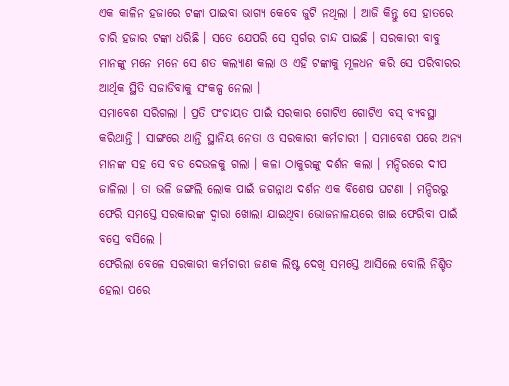ଏକ କାଳିନ ହଜାରେ ଟଙ୍କା ପାଇବା ଭାଗ୍ୟ କେବେ ଜୁଟି ନଥିଲା । ଆଜି କିନ୍ତୁ ସେ ହାତରେ ଚାରି ହଜାର ଟଙ୍କା ଧରିଛି । ସତେ ଯେପରି ସେ ସ୍ୱର୍ଗର ଚାନ୍ଦ ପାଇଛି । ସରକାରୀ ବାବୁ ମାନଙ୍କୁ ମନେ ମନେ ସେ ଶତ କଲ୍ୟାଣ କଲା ଓ ଏହି ଟଙ୍କାକୁ ମୂଳଧନ କରି ସେ ପରିବାରର ଆର୍ଥିକ ସ୍ଥିତି ସଜାଡିବାକୁ ସଂକଳ୍ପ ନେଲା ।
ସମାବେଶ ସରିଗଲା । ପ୍ରତି ପଂଚାୟତ ପାଇଁ ସରକାର ଗୋଟିଏ ଗୋଟିଏ ବସ୍ ବ୍ୟବସ୍ଥା କରିଥାନ୍ତି । ସାଙ୍ଗରେ ଥାନ୍ତି ସ୍ଥାନିୟ ନେତା ଓ ସରକାରୀ କର୍ମଚାରୀ । ସମାବେଶ ପରେ ଅନ୍ୟ ମାନଙ୍କ ସହ ସେ ବଡ ଦେଉଳକୁ ଗଲା । କଳା ଠାକୁରଙ୍କୁ ଦର୍ଶନ କଲା । ମନ୍ଦିରରେ ଦୀପ ଜାଳିଲା । ତା ଭଳି ଜଙ୍ଗଲି ଲୋକ ପାଇଁ ଜଗନ୍ନାଥ ଦର୍ଶନ ଏକ ବିଶେଷ ଘଟଣା । ମନ୍ଦିରରୁ ଫେରି ସମସ୍ତେ ସରକାରଙ୍କ ଦ୍ୱାରା ଖୋଲା ଯାଇଥିବା ଭୋଜନାଳୟରେ ଖାଇ ଫେରିବା ପାଇଁ ବସ୍ରେ ବସିଲେ ।
ଫେରିଲା ବେଳେ ସରକାରୀ କର୍ମଚାରୀ ଜଣକ ଲିଷ୍ଟ ଦେଖି ସମସ୍ତେ ଆସିଲେ ବୋଲି ନିଶ୍ଚିତ ହେଲା ପରେ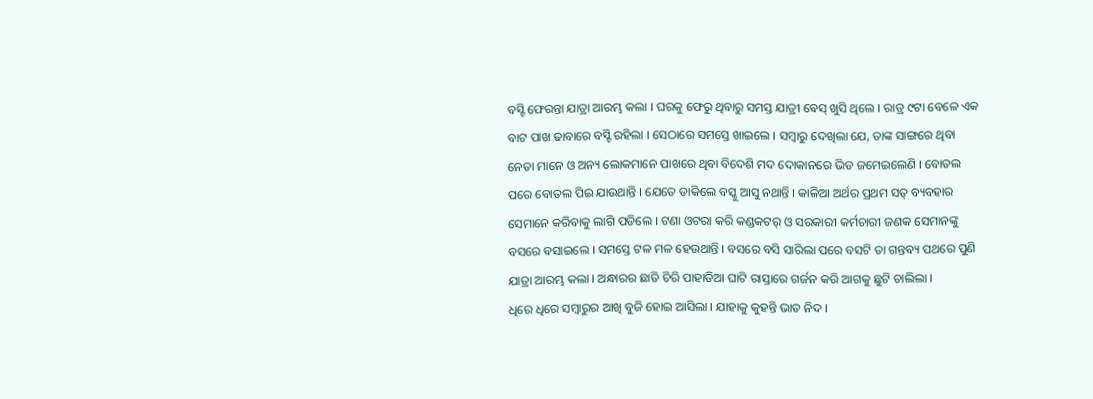ବସ୍ଟି ଫେରନ୍ତା ଯାତ୍ରା ଆରମ୍ଭ କଲା । ଘରକୁ ଫେରୁ ଥିବାରୁ ସମସ୍ତ ଯାତ୍ରୀ ବେସ୍ ଖୁସି ଥିଲେ । ରାତ୍ର ୯ଟା ବେଳେ ଏକ ବାଟ ପାଖ ଢାବାରେ ବସ୍ଟି ରହିଲା । ସେଠାରେ ସମସ୍ତେ ଖାଇଲେ । ସମ୍ବାରୁ ଦେଖିଲା ଯେ, ତାଙ୍କ ସାଙ୍ଗରେ ଥିବା ନେତା ମାନେ ଓ ଅନ୍ୟ ଲୋକମାନେ ପାଖରେ ଥିବା ବିଦେଶି ମଦ ଦୋକାନରେ ଭିଡ ଜମେଇଲେଣି । ବୋତଲ ପରେ ବୋତଲ ପିଇ ଯାଉଥାନ୍ତି । ଯେତେ ଡାକିଲେ ବସ୍କୁ ଆସୁ ନଥାନ୍ତି । କାଳିଆ ଅର୍ଥର ପ୍ରଥମ ସତ୍ ବ୍ୟବହାର ସେମାନେ କରିବାକୁ ଲାଗି ପଡିଲେ । ଟଣା ଓଟରା କରି କଣ୍ଡକଟର୍ ଓ ସରକାରୀ କର୍ମଚାରୀ ଜଣକ ସେମାନଙ୍କୁ ବସରେ ବସାଇଲେ । ସମସ୍ତେ ଟଳ ମଳ ହେଉଥାନ୍ତି । ବସରେ ବସି ସାରିଲା ପରେ ବସଟି ତା ଗନ୍ତବ୍ୟ ପଥରେ ପୁଣି ଯାତ୍ରା ଆରମ୍ଭ କଲା । ଅନ୍ଧାରର ଛାତି ଚିରି ପାହାଡିଆ ଘାଟି ରାସ୍ତାରେ ଗର୍ଜନ କରି ଆଗକୁ ଛୁଟି ଚାଲିଲା ।
ଧିରେ ଧିରେ ସମ୍ବାରୁର ଆଖି ବୁଜି ହୋଇ ଆସିଲା । ଯାହାକୁ କୁହନ୍ତି ଭାତ ନିଦ ।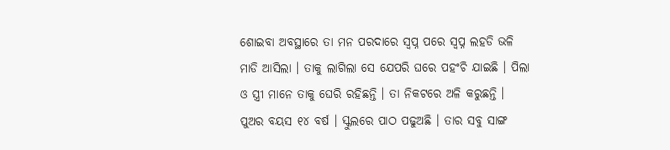ଶୋଇବା ଅବସ୍ଥାରେ ତା ମନ ପରଦାରେ ସ୍ୱପ୍ନ ପରେ ସ୍ୱପ୍ନ ଲହଡି ଭଳି ମାଡି ଆସିଲା । ତାକୁ ଲାଗିଲା ସେ ଯେପରି ଘରେ ପହଂଚି ଯାଇଛି । ପିଲା ଓ ସ୍ତ୍ରୀ ମାନେ ତାକୁ ଘେରି ରହିଛନ୍ତି । ତା ନିକଟରେ ଅଳି କରୁଛନ୍ତି । ପୁଅର ବୟସ ୧୪ ବର୍ଷ । ସ୍କୁଲରେ ପାଠ ପଢୁଅଛି । ତାର ସବୁ ସାଙ୍ଗ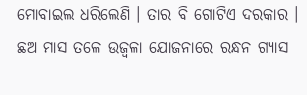ମୋବାଇଲ ଧରିଲେଣି । ତାର ବି ଗୋଟିଏ ଦରକାର । ଛଅ ମାସ ତଳେ ଉଜ୍ୱଳା ଯୋଜନାରେ ରନ୍ଧନ ଗ୍ୟାସ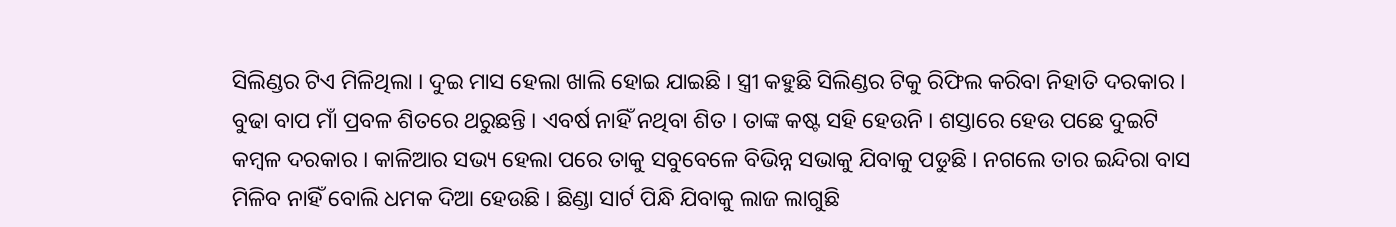ସିଲିଣ୍ଡର ଟିଏ ମିଳିଥିଲା । ଦୁଇ ମାସ ହେଲା ଖାଲି ହୋଇ ଯାଇଛି । ସ୍ତ୍ରୀ କହୁଛି ସିଲିଣ୍ଡର ଟିକୁ ରିଫିଲ କରିବା ନିହାତି ଦରକାର । ବୁଢା ବାପ ମାଁ ପ୍ରବଳ ଶିତରେ ଥରୁଛନ୍ତି । ଏବର୍ଷ ନାହିଁ ନଥିବା ଶିତ । ତାଙ୍କ କଷ୍ଟ ସହି ହେଉନି । ଶସ୍ତାରେ ହେଉ ପଛେ ଦୁଇଟି କମ୍ବଳ ଦରକାର । କାଳିଆର ସଭ୍ୟ ହେଲା ପରେ ତାକୁ ସବୁବେଳେ ବିଭିନ୍ନ ସଭାକୁ ଯିବାକୁ ପଡୁଛି । ନଗଲେ ତାର ଇନ୍ଦିରା ବାସ ମିଳିବ ନାହିଁ ବୋଲି ଧମକ ଦିଆ ହେଉଛି । ଛିଣ୍ଡା ସାର୍ଟ ପିନ୍ଧି ଯିବାକୁ ଲାଜ ଲାଗୁଛି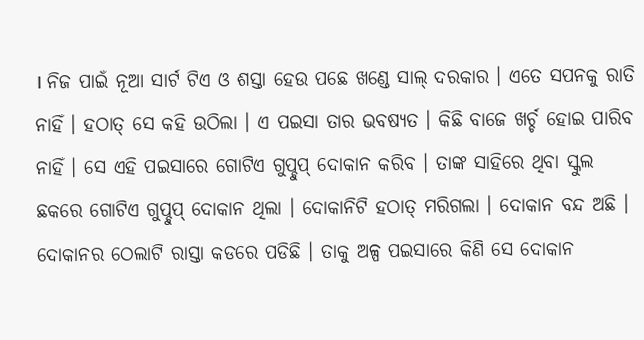। ନିଜ ପାଇଁ ନୂଆ ସାର୍ଟ ଟିଏ ଓ ଶସ୍ତା ହେଉ ପଛେ ଖଣ୍ଡେ ସାଲ୍ ଦରକାର । ଏତେ ସପନକୁ ରାତି ନାହିଁ । ହଠାତ୍ ସେ କହି ଉଠିଲା । ଏ ପଇସା ତାର ଭବଷ୍ୟତ । କିଛି ବାଜେ ଖର୍ଚ୍ଚ ହୋଇ ପାରିବ ନାହିଁ । ସେ ଏହି ପଇସାରେ ଗୋଟିଏ ଗୁପ୍ଚୁପ୍ ଦୋକାନ କରିବ । ତାଙ୍କ ସାହିରେ ଥିବା ସ୍କୁଲ ଛକରେ ଗୋଟିଏ ଗୁପ୍ଚୁପ୍ ଦୋକାନ ଥିଲା । ଦୋକାନିଟି ହଠାତ୍ ମରିଗଲା । ଦୋକାନ ବନ୍ଦ ଅଛି । ଦୋକାନର ଠେଲାଟି ରାସ୍ତା କଡରେ ପଡିଛି । ତାକୁ ଅଳ୍ପ ପଇସାରେ କିଣି ସେ ଦୋକାନ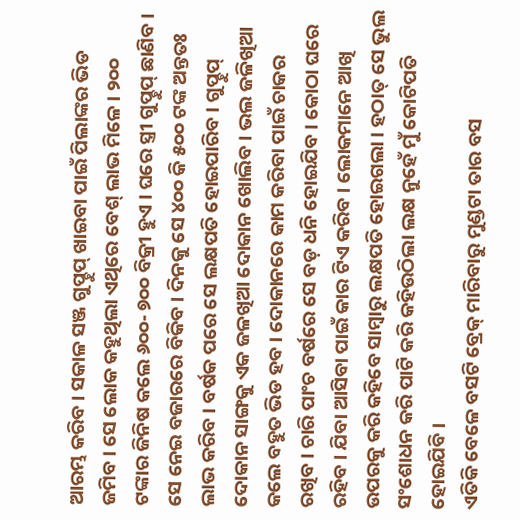ଆରମ୍ଭ କରିବ । ସକାଳ ସଞ୍ଜ ଗୁପ୍ଚୁପ୍ ଖାଇବା ପାଇଁ ପିଲାଙ୍କର ଭିଡ ଜମିବ । ସେ ଲୋକ କହୁଥିଲା ଏଥିରେ ବେଶ୍ ଲାଭ ମିଳେ । ୨୦୦ ଟଙ୍କାର ଜିନିଷ କଲେ ୬୦୦- ୭୦୦ ବିକ୍ରୀ ହୁଏ । ଘରେ ସ୍ତ୍ରୀ ଗୁପ୍ଚୁପ୍ ଛାଣିବ । ସେ ନେଇ ବଜାରରେ ବିକିବ । ଦିନକୁ ସେ ୪୦୦ କି ୫୦୦ ଟଙ୍କ ଅନ୍ତତଃ ଲାଭ କରିବ । ବର୍ଷକ ପରେ ସେ ଲକ୍ଷପତି ହୋଇପାରିବ । ଗୁପ୍ଚୁପ୍ ଦୋକାନ ସାଙ୍ଗକୁ ଏକ ଜଳଖିଆ ଦୋକାନ ଖୋଲିବ । ଭଲ ଜଳିଖିଆ କଲେ ବହୁତ ଭିଡ ହବ । ଦୋକାନରେ କାମ କରିବା ପାଇଁ ଚାକର ରଖିବ । ଚାରି ପାଂଚ ବର୍ଷରେ ସେ ବଡ଼ ଧନି ହୋଇଯିବ । କୋଠା ଘରେ ରହିବ । ଯିବା ଆସିବା ପାଇଁ କାର ଟିଏ କରିବ । ଲୋକମାନେ ଆଖି ଉପରକୁ କରି କହିବେ ସାମ୍ବାରୁ ଲକ୍ଷପତି ହୋଇଗଲା । ହଠାତ୍ ସେ ଭୁଲ ସଂଶୋଧନ କରି ପାଟି କରି କହିଉଠିଲା ଲକ୍ଷ ନୁହେଁ ମୁଁ କୋଟିପତି ହୋଇଯିବି ।
ଏତିକି ବେଳେ ବସଟି ବ୍ରେକ୍ ମାରିବାରୁ ମୁଣ୍ଡଟା ତାର ବସ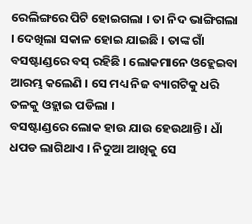ରେଲିଙ୍ଗରେ ପିଟି ହୋଇଗଲା । ତା ନିଦ ଭାଙ୍ଗିଗଲା । ଦେଖିଲା ସକାଳ ହୋଇ ଯାଇଛି । ତାଙ୍କ ଗାଁ ବସଷ୍ଟାଣ୍ଡରେ ବସ୍ ରହିଛି । ଲୋକମାନେ ଓହ୍ଲେଇବା ଆରମ୍ଭ କଲେଣି । ସେ ମଧ୍ୟ ନିଜ ବ୍ୟାଗଟିକୁ ଧରି ତଳକୁ ଓହ୍ଲାଇ ପଡିଲା ।
ବସଷ୍ଟାଣ୍ଡରେ ଲୋକ ହାଉ ଯାଉ ହେଉଥାନ୍ତି । ଧାଁ ଧପଡ ଲାଗିଥାଏ । ନିଦୁଆ ଆଖିକୁ ସେ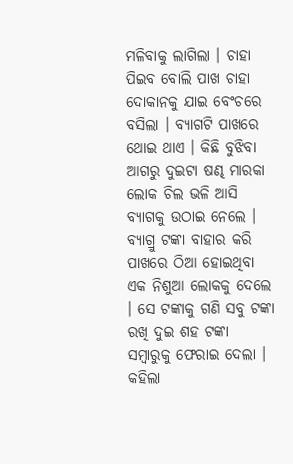ମଳିବାକୁ ଲାଗିଲା । ଚାହା ପିଇବ ବୋଲି ପାଖ ଚାହା ଦୋକାନକୁ ଯାଇ ବେଂଚରେ ବସିଲା । ବ୍ୟାଗଟି ପାଖରେ ଥୋଇ ଥାଏ । କିଛି ବୁଝିବା ଆଗରୁ ଦୁଇଟା ଷଣ୍ଢ ମାରକା ଲୋକ ଚିଲ ଭଳି ଆସି ବ୍ୟାଗକୁ ଉଠାଇ ନେଲେ । ବ୍ୟାଗ୍ରୁ ଟଙ୍କା ବାହାର କରି ପାଖରେ ଠିଆ ହୋଇଥିବା ଏକ ନିଶୁଆ ଲୋକକୁ ଦେଲେ । ସେ ଟଙ୍କାକୁ ଗଣି ସବୁ ଟଙ୍କା ରଖି ଦୁଇ ଶହ ଟଙ୍କା ସମ୍ବାରୁକୁ ଫେରାଇ ଦେଲା । କହିଲା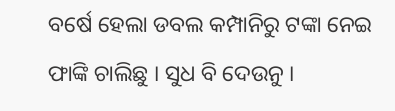ବର୍ଷେ ହେଲା ଡବଲ କମ୍ପାନିରୁ ଟଙ୍କା ନେଇ ଫାଙ୍କି ଚାଲିଛୁ । ସୁଧ ବି ଦେଉନୁ ।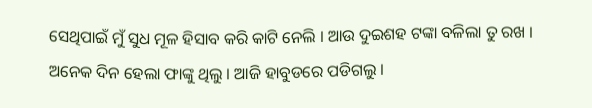ସେଥିପାଇଁ ମୁଁ ସୁଧ ମୂଳ ହିସାବ କରି କାଟି ନେଲି । ଆଉ ଦୁଇଶହ ଟଙ୍କା ବଳିଲା ତୁ ରଖ । ଅନେକ ଦିନ ହେଲା ଫାଙ୍କୁ ଥିଲୁ । ଆଜି ହାବୁଡରେ ପଡିଗଲୁ ।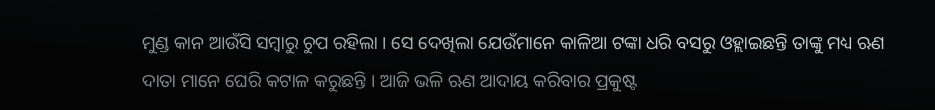ମୁଣ୍ଡ କାନ ଆଉଁସି ସମ୍ବାରୁ ଚୁପ ରହିଲା । ସେ ଦେଖିଲା ଯେଉଁମାନେ କାଳିଆ ଟଙ୍କା ଧରି ବସରୁ ଓହ୍ଲାଇଛନ୍ତି ତାଙ୍କୁ ମଧ୍ୟ ଋଣ ଦାତା ମାନେ ଘେରି କଟାଳ କରୁଛନ୍ତି । ଆଜି ଭଳି ଋଣ ଆଦାୟ କରିବାର ପ୍ରକୁଷ୍ଟ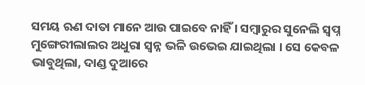ସମୟ ଋଣ ଦାତା ମାନେ ଆଉ ପାଇବେ ନାହିଁ । ସମ୍ବାରୁର ସୁନେଲି ସ୍ୱପ୍ନ ମୁଙ୍ଗେରୀଲାଲର ଅଧୁରା ସ୍ୱନ୍ନ ଭଳି ଉଭେଇ ଯାଇଥିଲା । ସେ କେବଳ ଭାବୁଥିଲା, ଦାଣ୍ଡ ଦୁଆରେ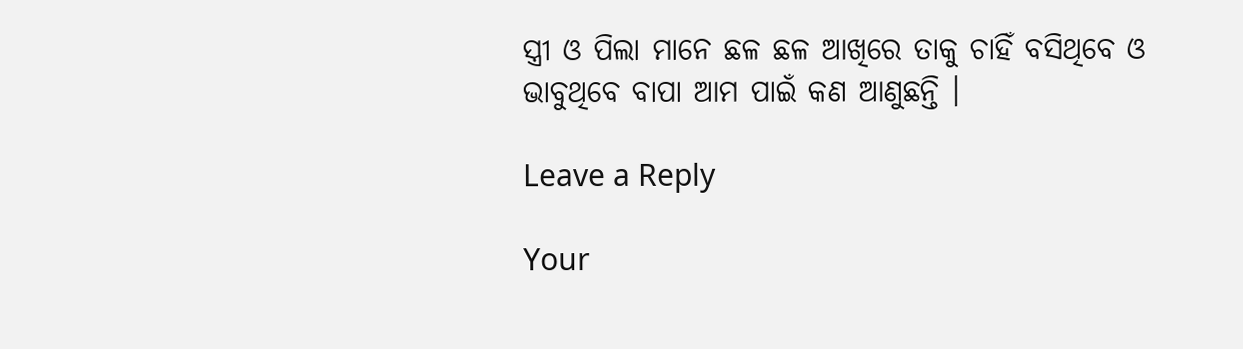ସ୍ତ୍ରୀ ଓ ପିଲା ମାନେ ଛଳ ଛଳ ଆଖିରେ ତାକୁ ଚାହିଁ ବସିଥିବେ ଓ ଭାବୁଥିବେ ବାପା ଆମ ପାଇଁ କଣ ଆଣୁଛନ୍ତି ।

Leave a Reply

Your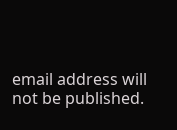email address will not be published.